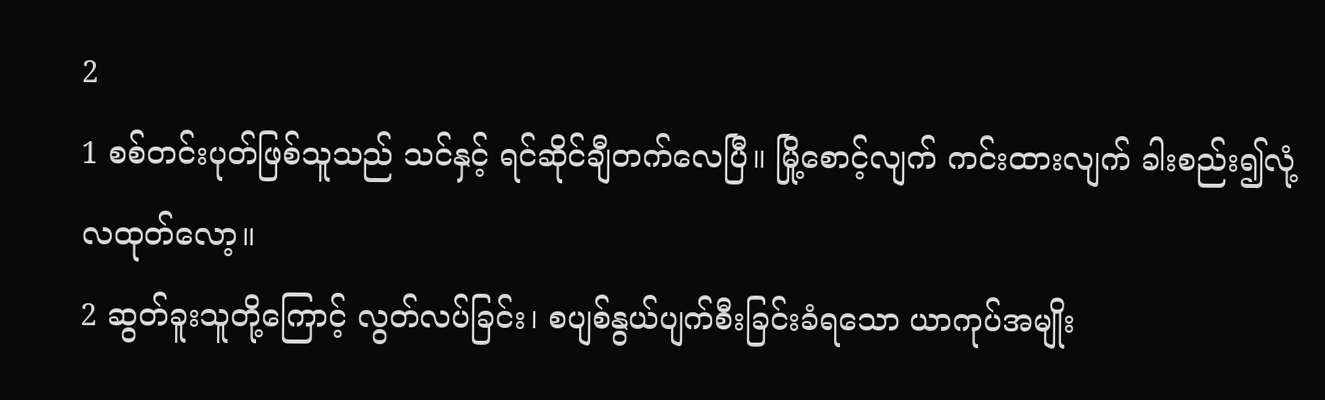2
1 စစ်တင်းပုတ်ဖြစ်သူသည် သင်နှင့် ရင်ဆိုင်ချီတက်လေပြီ။ မြို့စောင့်လျက် ကင်းထားလျက် ခါးစည်း၍လုံ့လထုတ်လော့။
2 ဆွတ်ခူးသူတို့ကြောင့် လွတ်လပ်ခြင်း၊ စပျစ်နွယ်ပျက်စီးခြင်းခံရသော ယာကုပ်အမျိုး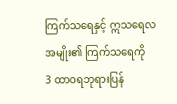ကြက်သရေနှင့် ဣသရေလအမျိုး၏ ကြက်သရေကို
3 ထာဝရဘုရားပြန်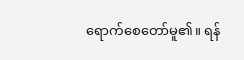ရောက်စေတော်မူ၏။ ရန်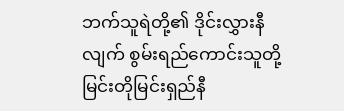ဘက်သူရဲတို့၏ ဒိုင်းလွှားနီလျက် စွမ်းရည်ကောင်းသူတို့မြင်းတိုမြင်းရှည်နီ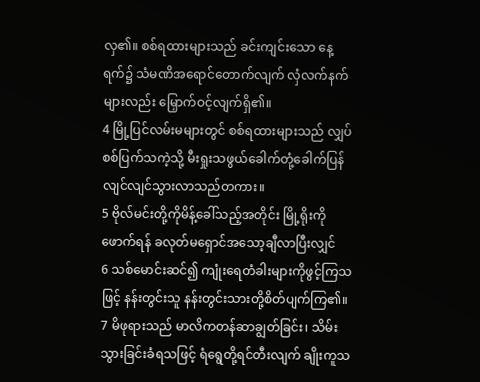လှ၏။ စစ်ရထားများသည် ခင်းကျင်းသော နေ့ရက်၌ သံမဏိအရောင်တောက်လျက် လှံလက်နက်များလည်း မြှောက်ဝင့်လျက်ရှိ၏။
4 မြို့ပြင်လမ်းမများတွင် စစ်ရထားများသည် လျှပ်စစ်ပြက်သကဲ့သို့ မီးရှုးသဖွယ်ခေါက်တုံ့ခေါက်ပြန်လျင်လျင်သွားလာသည်တကား။
5 ဗိုလ်မင်းတို့ကိုမိန့်ခေါ်သည့်အတိုင်း မြို့ရိုးကိုဖောက်ရန် ခလုတ်မရှောင်အသော့ချီလာပြီးလျှင်
6 သစ်မောင်းဆင်၍ ကျုံးရေတံခါးများကိုဖွင့်ကြသဖြင့် နန်းတွင်းသူ နန်းတွင်းသားတို့စိတ်ပျက်ကြ၏။
7 မိဖုရားသည် မာလိကတန်ဆာချွတ်ခြင်း၊ သိမ်းသွားခြင်းခံရသဖြင့် ရံရွေတို့ရင်တီးလျက် ချိုးကူသ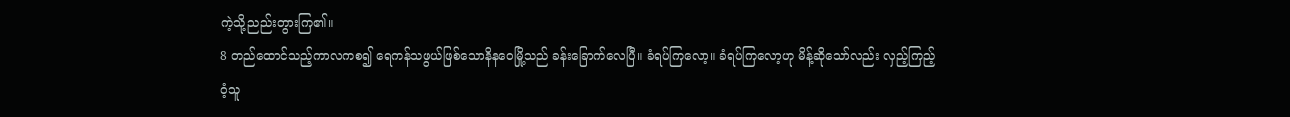ကဲ့သို့ညည်းတွားကြ၏။
8 တည်ထောင်သည့်ကာလကစ၍ ရေကန်သဖွယ်ဖြစ်သောနိနဝေမြို့သည် ခန်းခြောက်လေပြီ။ ခံရပ်ကြလော့။ ခံရပ်ကြလော့ဟု မိန့်ဆိုသော်လည်း လှည့်ကြည့်ဝံ့သူ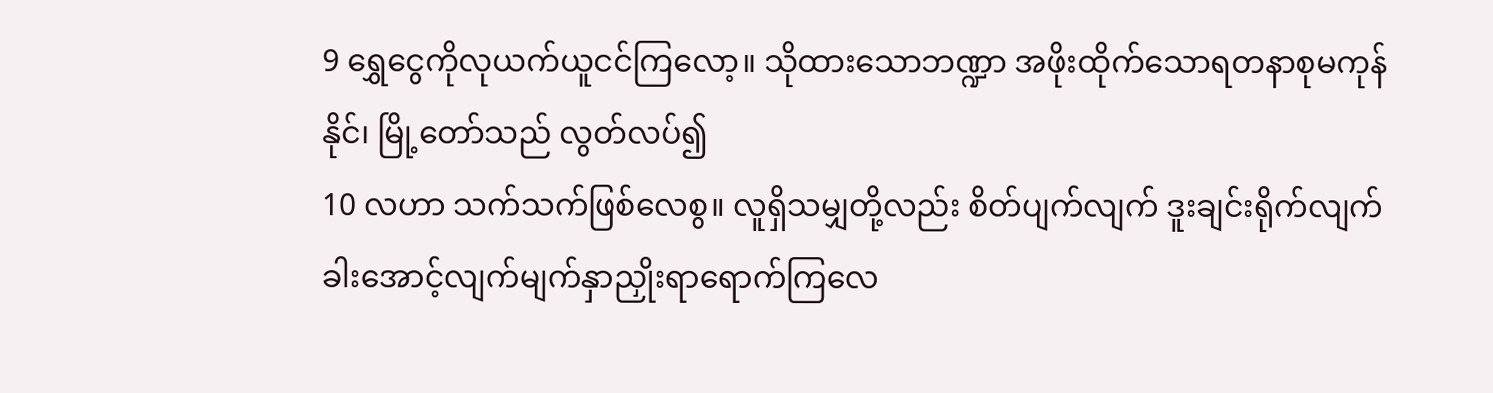9 ရွှေငွေကိုလုယက်ယူငင်ကြလော့။ သိုထားသောဘဏ္ဍာ အဖိုးထိုက်သောရတနာစုမကုန်နိုင်၊ မြို့တော်သည် လွတ်လပ်၍
10 လဟာ သက်သက်ဖြစ်လေစွ။ လူရှိသမျှတို့လည်း စိတ်ပျက်လျက် ဒူးချင်းရိုက်လျက် ခါးအောင့်လျက်မျက်နှာညှိုးရာရောက်ကြလေ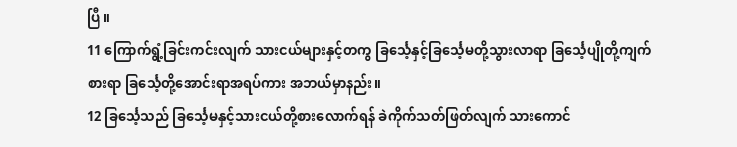ပြီ။
11 ကြောက်ရွံ့ခြင်းကင်းလျက် သားငယ်များနှင့်တကွ ခြင်္သေ့နှင့်ခြင်္သေ့မတို့သွားလာရာ ခြင်္သေ့ပျိုတို့ကျက်စားရာ ခြင်္သေ့တို့အောင်းရာအရပ်ကား အဘယ်မှာနည်း။
12 ခြင်္သေ့သည် ခြင်္သေ့မနှင့်သားငယ်တို့စားလောက်ရန် ခဲကိုက်သတ်ဖြတ်လျက် သားကောင်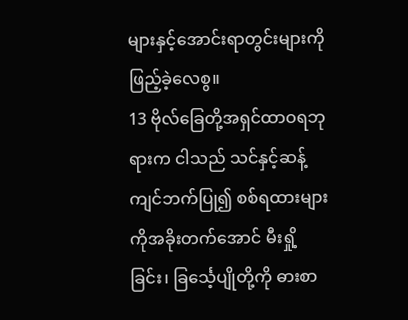များနှင့်အောင်းရာတွင်းများကို ဖြည့်ခဲ့လေစွ။
13 ဗိုလ်ခြေတို့အရှင်ထာဝရဘုရားက ငါသည် သင်နှင့်ဆန့်ကျင်ဘက်ပြု၍ စစ်ရထားများကိုအခိုးတက်အောင် မီးရှို့ခြင်း၊ ခြင်္သေ့ပျိုတို့ကို ဓားစာ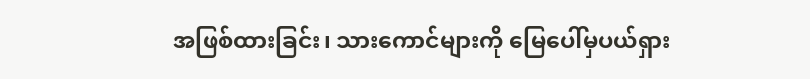အဖြစ်ထားခြင်း၊ သားကောင်များကို မြေပေါ်မှပယ်ရှား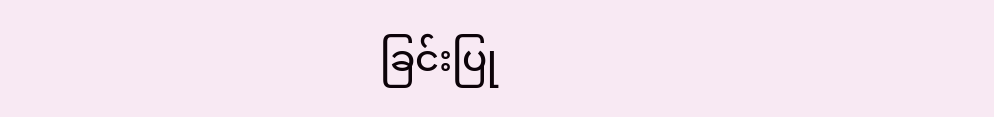ခြင်းပြု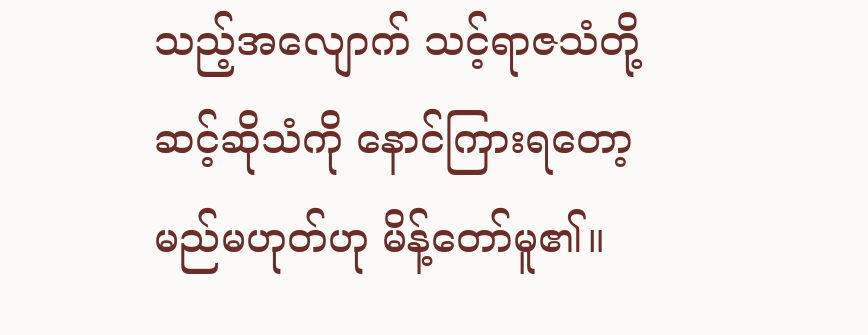သည့်အလျောက် သင့်ရာဇသံတို့ဆင့်ဆိုသံကို နောင်ကြားရတော့မည်မဟုတ်ဟု မိန့်တော်မူ၏။